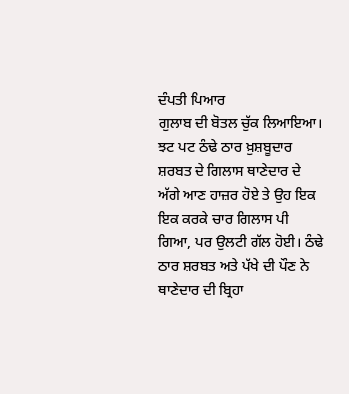ਦੰਪਤੀ ਪਿਆਰ
ਗੁਲਾਬ ਦੀ ਬੋਤਲ ਚੁੱਕ ਲਿਆਇਆ। ਝਟ ਪਟ ਠੰਢੇ ਠਾਰ ਖ਼ੁਸ਼ਬੂਦਾਰ ਸ਼ਰਬਤ ਦੇ ਗਿਲਾਸ ਥਾਣੇਦਾਰ ਦੇ ਅੱਗੇ ਆਣ ਹਾਜ਼ਰ ਹੋਏ ਤੇ ਉਹ ਇਕ ਇਕ ਕਰਕੇ ਚਾਰ ਗਿਲਾਸ ਪੀ ਗਿਆ, ਪਰ ਉਲਟੀ ਗੱਲ ਹੋਈ। ਠੰਢੇ ਠਾਰ ਸ਼ਰਬਤ ਅਤੇ ਪੱਖੇ ਦੀ ਪੌਣ ਨੇ ਥਾਣੇਦਾਰ ਦੀ ਬ੍ਰਿਹਾ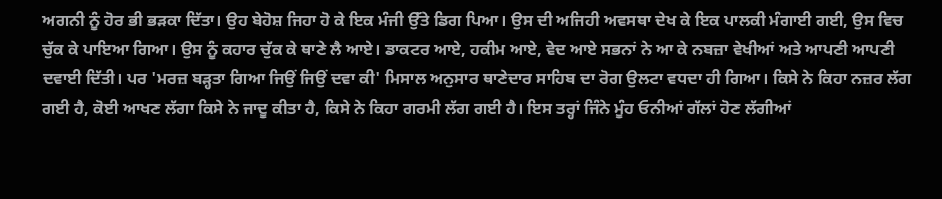ਅਗਨੀ ਨੂੰ ਹੋਰ ਭੀ ਭੜਕਾ ਦਿੱਤਾ। ਉਹ ਬੇਹੋਸ਼ ਜਿਹਾ ਹੋ ਕੇ ਇਕ ਮੰਜੀ ਉੱਤੇ ਡਿਗ ਪਿਆ। ਉਸ ਦੀ ਅਜਿਹੀ ਅਵਸਥਾ ਦੇਖ ਕੇ ਇਕ ਪਾਲਕੀ ਮੰਗਾਈ ਗਈ, ਉਸ ਵਿਚ ਚੁੱਕ ਕੇ ਪਾਇਆ ਗਿਆ। ਉਸ ਨੂੰ ਕਹਾਰ ਚੁੱਕ ਕੇ ਥਾਣੇ ਲੈ ਆਏ। ਡਾਕਟਰ ਆਏ, ਹਕੀਮ ਆਏ, ਵੇਦ ਆਏ ਸਭਨਾਂ ਨੇ ਆ ਕੇ ਨਬਜ਼ਾ ਵੇਖੀਆਂ ਅਤੇ ਆਪਣੀ ਆਪਣੀ ਦਵਾਈ ਦਿੱਤੀ। ਪਰ 'ਮਰਜ਼ ਬੜ੍ਹਤਾ ਗਿਆ ਜਿਉਂ ਜਿਉਂ ਦਵਾ ਕੀ' ਮਿਸਾਲ ਅਨੁਸਾਰ ਥਾਣੇਦਾਰ ਸਾਹਿਬ ਦਾ ਰੋਗ ਉਲਟਾ ਵਧਦਾ ਹੀ ਗਿਆ। ਕਿਸੇ ਨੇ ਕਿਹਾ ਨਜ਼ਰ ਲੱਗ ਗਈ ਹੈ, ਕੋਈ ਆਖਣ ਲੱਗਾ ਕਿਸੇ ਨੇ ਜਾਦੂ ਕੀਤਾ ਹੈ, ਕਿਸੇ ਨੇ ਕਿਹਾ ਗਰਮੀ ਲੱਗ ਗਈ ਹੈ। ਇਸ ਤਰ੍ਹਾਂ ਜਿੰਨੇ ਮੂੰਹ ਓਨੀਆਂ ਗੱਲਾਂ ਹੋਣ ਲੱਗੀਆਂ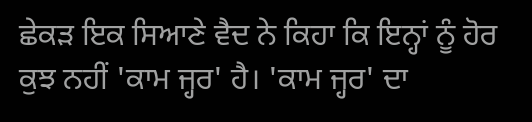ਛੇਕੜ ਇਕ ਸਿਆਣੇ ਵੈਦ ਨੇ ਕਿਹਾ ਕਿ ਇਨ੍ਹਾਂ ਨੂੰ ਹੋਰ ਕੁਝ ਨਹੀਂ 'ਕਾਮ ਜ੍ਹਰ' ਹੈ। 'ਕਾਮ ਜ੍ਹਰ' ਦਾ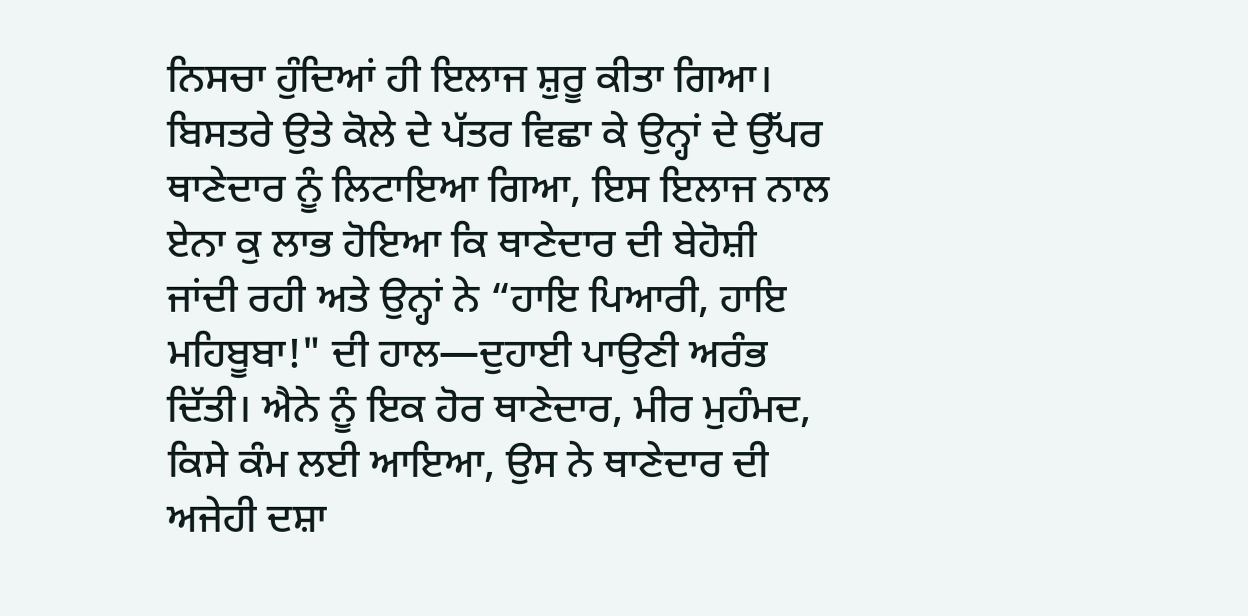ਨਿਸਚਾ ਹੁੰਦਿਆਂ ਹੀ ਇਲਾਜ ਸ਼ੁਰੂ ਕੀਤਾ ਗਿਆ। ਬਿਸਤਰੇ ਉਤੇ ਕੋਲੇ ਦੇ ਪੱਤਰ ਵਿਛਾ ਕੇ ਉਨ੍ਹਾਂ ਦੇ ਉੱਪਰ ਥਾਣੇਦਾਰ ਨੂੰ ਲਿਟਾਇਆ ਗਿਆ, ਇਸ ਇਲਾਜ ਨਾਲ ਏਨਾ ਕੁ ਲਾਭ ਹੋਇਆ ਕਿ ਥਾਣੇਦਾਰ ਦੀ ਬੇਹੋਸ਼ੀ ਜਾਂਦੀ ਰਹੀ ਅਤੇ ਉਨ੍ਹਾਂ ਨੇ “ਹਾਇ ਪਿਆਰੀ, ਹਾਇ ਮਹਿਬੂਬਾ!" ਦੀ ਹਾਲ—ਦੁਹਾਈ ਪਾਉਣੀ ਅਰੰਭ ਦਿੱਤੀ। ਐਨੇ ਨੂੰ ਇਕ ਹੋਰ ਥਾਣੇਦਾਰ, ਮੀਰ ਮੁਹੰਮਦ, ਕਿਸੇ ਕੰਮ ਲਈ ਆਇਆ, ਉਸ ਨੇ ਥਾਣੇਦਾਰ ਦੀ ਅਜੇਹੀ ਦਸ਼ਾ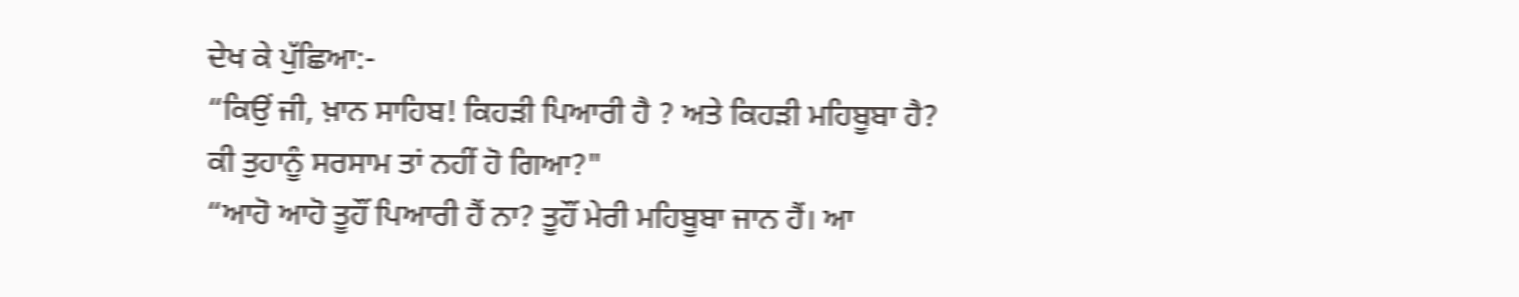ਦੇਖ ਕੇ ਪੁੱਛਿਆ:-
“ਕਿਉਂ ਜੀ, ਖ਼ਾਨ ਸਾਹਿਬ! ਕਿਹੜੀ ਪਿਆਰੀ ਹੈ ? ਅਤੇ ਕਿਹੜੀ ਮਹਿਬੂਬਾ ਹੈ? ਕੀ ਤੁਹਾਨੂੰ ਸਰਸਾਮ ਤਾਂ ਨਹੀਂ ਹੋ ਗਿਆ?"
“ਆਹੋ ਆਹੋ ਤੂਹੌਂ ਪਿਆਰੀ ਹੈਂ ਨਾ? ਤੂਹੌਂ ਮੇਰੀ ਮਹਿਬੂਬਾ ਜਾਨ ਹੈਂ। ਆ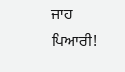ਜਾਹ ਪਿਆਰੀ!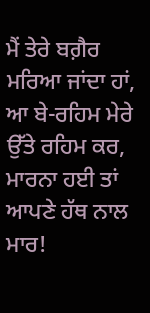ਮੈਂ ਤੇਰੇ ਬਗ਼ੈਰ ਮਰਿਆ ਜਾਂਦਾ ਹਾਂ, ਆ ਬੇ-ਰਹਿਮ ਮੇਰੇ ਉੱਤੇ ਰਹਿਮ ਕਰ, ਮਾਰਨਾ ਹਈ ਤਾਂ ਆਪਣੇ ਹੱਥ ਨਾਲ ਮਾਰ!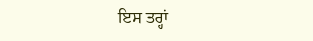ਇਸ ਤਰ੍ਹਾਂ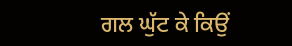ਗਲ ਘੁੱਟ ਕੇ ਕਿਉਂ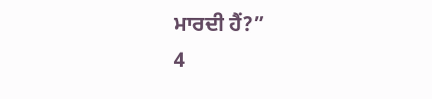ਮਾਰਦੀ ਹੈਂ?”
4